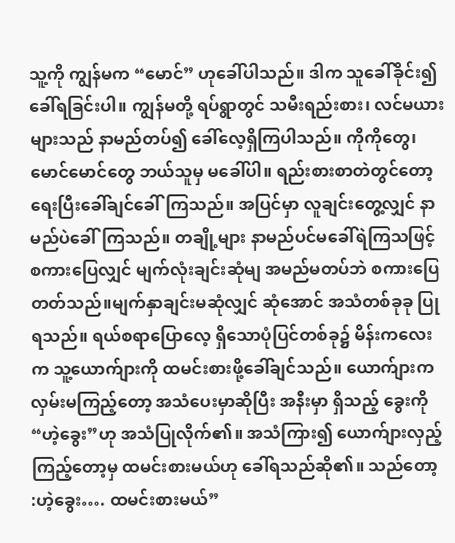သူ့ကို ကျွန်မက “မောင်” ဟုခေါ်ပါသည်။ ဒါက သူခေါ်ခိုင်း၍ ခေါ်ရခြင်းပါ။ ကျွန်မတို့ ရပ်ရွာတွင် သမီးရည်းစား၊ လင်မယားများသည် နာမည်တပ်၍ ခေါ်လေ့ရှိကြပါသည်။ ကိုကိုတွေ၊ မောင်မောင်တွေ ဘယ်သူမှ မခေါ်ပါ။ ရည်းစားစာတဲတွင်တော့ ရေးပြီးခေါ်ချင်ခေါ်ကြသည်။ အပြင်မှာ လူချင်းတွေ့လျှင် နာမည်ပဲခေါ်ကြသည်။ တချို့များ နာမည်ပင်မခေါ်ရဲကြသဖြင့် စကားပြေလျှင် မျက်လုံးချင်းဆုံမျ အမည်မတပ်ဘဲ စကားပြေတတ်သည်။မျက်နှာချင်းမဆုံလျှင် ဆုံအောင် အသံတစ်ခုခု ပြုရသည်။ ရယ်စရာပြောလေ့ ရှိသောပုံပြင်တစ်ခု၌ မိန်းကလေးက သူ့ယောက်ျားကို ထမင်းစားဖို့ခေါ်ချင်သည်။ ယောက်ျားက လှမ်းမကြည့်တော့ အသံပေးမှာဆိုပြီး အနီးမှာ ရှိသည့် ခွေးကို “ဟဲ့ခွေး”ဟု အသံပြုလိုက်၏။ အသံကြား၍ ယောက်ျားလှည့်ကြည့်တော့မှ ထမင်းစားမယ်ဟု ခေါ်ရသည်ဆို၏။ သည်တော့ :ဟဲ့ခွေး…. ထမင်းစားမယ်”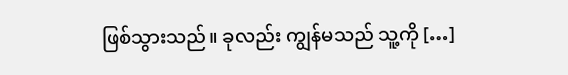ဖြစ်သွားသည်။ ခုလည်း ကျွန်မသည် သူ့ကို […]